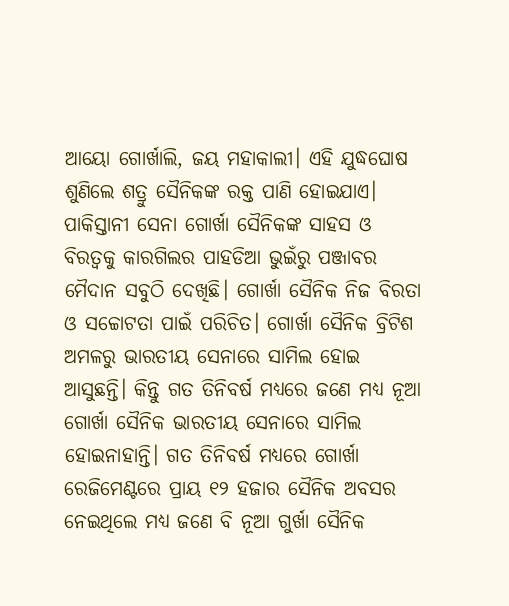ଆୟୋ ଗୋର୍ଖାଲି, ଜୟ ମହାକାଲୀ। ଏହି ଯୁଦ୍ଧଘୋଷ ଶୁଣିଲେ ଶତ୍ରୁ ସୈନିକଙ୍କ ରକ୍ତ ପାଣି ହୋଇଯାଏ। ପାକିସ୍ତାନୀ ସେନା ଗୋର୍ଖା ସୈନିକଙ୍କ ସାହସ ଓ ବିରତ୍ୱକୁ କାରଗିଲର ପାହଡିଆ ଭୁଇଁରୁ ପଞ୍ଜାବର ମୈଦାନ ସବୁଠି ଦେଖିଛି। ଗୋର୍ଖା ସୈନିକ ନିଜ ବିରତା ଓ ସଚ୍ଚୋଟତା ପାଇଁ ପରିଚିତ। ଗୋର୍ଖା ସୈନିକ ବ୍ରିଟିଶ ଅମଳରୁ ଭାରତୀୟ ସେନାରେ ସାମିଲ ହୋଇ ଆସୁଛନ୍ତି। କିନ୍ତୁ ଗତ ତିନିବର୍ଷ ମଧ୍ୟରେ ଜଣେ ମଧ୍ୟ ନୂଆ ଗୋର୍ଖା ସୈନିକ ଭାରତୀୟ ସେନାରେ ସାମିଲ ହୋଇନାହାନ୍ତି। ଗତ ତିନିବର୍ଷ ମଧ୍ୟରେ ଗୋର୍ଖା ରେଜିମେଣ୍ଟରେ ପ୍ରାୟ ୧୨ ହଜାର ସୈନିକ ଅବସର ନେଇଥିଲେ ମଧ୍ୟ ଜଣେ ବି ନୂଆ ଗୁର୍ଖା ସୈନିକ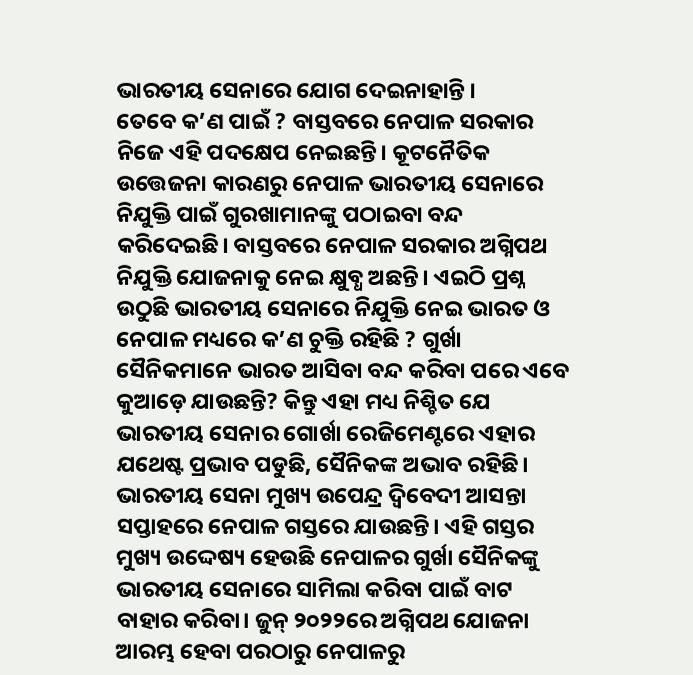ଭାରତୀୟ ସେନାରେ ଯୋଗ ଦେଇନାହାନ୍ତି ।
ତେବେ କ’ଣ ପାଇଁ ? ବାସ୍ତବରେ ନେପାଳ ସରକାର ନିଜେ ଏହି ପଦକ୍ଷେପ ନେଇଛନ୍ତି। କୂଟନୈତିକ ଉତ୍ତେଜନା କାରଣରୁ ନେପାଳ ଭାରତୀୟ ସେନାରେ ନିଯୁକ୍ତି ପାଇଁ ଗୁରଖାମାନଙ୍କୁ ପଠାଇବା ବନ୍ଦ କରିଦେଇଛି। ବାସ୍ତବରେ ନେପାଳ ସରକାର ଅଗ୍ନିପଥ ନିଯୁକ୍ତି ଯୋଜନାକୁ ନେଇ କ୍ଷୁବ୍ଧ ଅଛନ୍ତି। ଏଇଠି ପ୍ରଶ୍ନ ଉଠୁଛି ଭାରତୀୟ ସେନାରେ ନିଯୁକ୍ତି ନେଇ ଭାରତ ଓ ନେପାଳ ମଧ୍ୟରେ କ’ଣ ଚୁକ୍ତି ରହିଛି ? ଗୁର୍ଖା ସୈନିକମାନେ ଭାରତ ଆସିବା ବନ୍ଦ କରିବା ପରେ ଏବେ କୁଆଡ଼େ ଯାଉଛନ୍ତି? କିନ୍ତୁ ଏହା ମଧ୍ୟ ନିଶ୍ଚିତ ଯେ ଭାରତୀୟ ସେନାର ଗୋର୍ଖା ରେଜିମେଣ୍ଟରେ ଏହାର ଯଥେଷ୍ଟ ପ୍ରଭାବ ପଡୁଛି, ସୈନିକଙ୍କ ଅଭାବ ରହିଛି।
ଭାରତୀୟ ସେନା ମୁଖ୍ୟ ଉପେନ୍ଦ୍ର ଦ୍ୱିବେଦୀ ଆସନ୍ତା ସପ୍ତାହରେ ନେପାଳ ଗସ୍ତରେ ଯାଉଛନ୍ତି। ଏହି ଗସ୍ତର ମୁଖ୍ୟ ଉଦ୍ଦେଷ୍ୟ ହେଉଛି ନେପାଳର ଗୁର୍ଖା ସୈନିକଙ୍କୁ ଭାରତୀୟ ସେନାରେ ସାମିଲା କରିବା ପାଇଁ ବାଟ ବାହାର କରିବା। ଜୁନ୍ ୨୦୨୨ରେ ଅଗ୍ନିପଥ ଯୋଜନା ଆରମ୍ଭ ହେବା ପରଠାରୁ ନେପାଳରୁ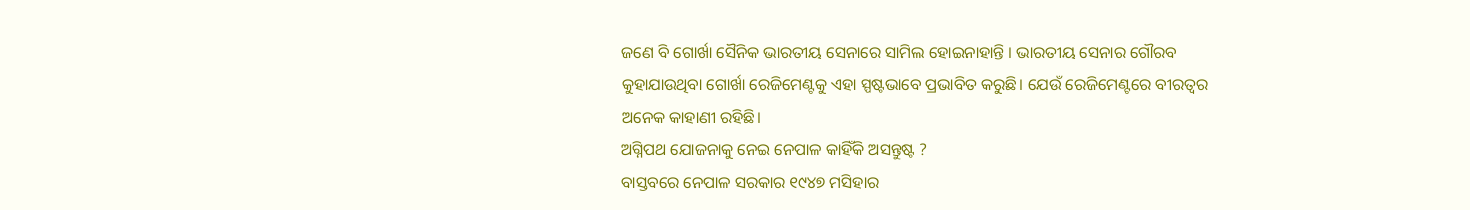ଜଣେ ବି ଗୋର୍ଖା ସୈନିକ ଭାରତୀୟ ସେନାରେ ସାମିଲ ହୋଇନାହାନ୍ତି । ଭାରତୀୟ ସେନାର ଗୌରବ କୁହାଯାଉଥିବା ଗୋର୍ଖା ରେଜିମେଣ୍ଟକୁ ଏହା ସ୍ପଷ୍ଟଭାବେ ପ୍ରଭାବିତ କରୁଛି। ଯେଉଁ ରେଜିମେଣ୍ଟରେ ବୀରତ୍ୱର ଅନେକ କାହାଣୀ ରହିଛି।
ଅଗ୍ନିପଥ ଯୋଜନାକୁ ନେଇ ନେପାଳ କାହିଁକି ଅସନ୍ତୁଷ୍ଟ ?
ବାସ୍ତବରେ ନେପାଳ ସରକାର ୧୯୪୭ ମସିହାର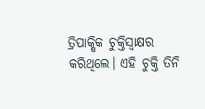ତ୍ରିପାକ୍ଷିକ ଚୁକ୍ତିସ୍ୱାକ୍ଷର କରିଥିଲେ। ଏହି ଚୁକ୍ତି ତିନି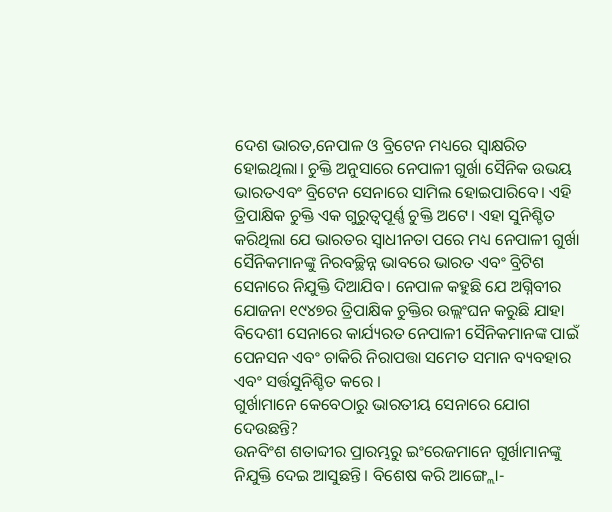ଦେଶ ଭାରତ,ନେପାଳ ଓ ବ୍ରିଟେନ ମଧ୍ୟରେ ସ୍ୱାକ୍ଷରିତ ହୋଇଥିଲା। ଚୁକ୍ତି ଅନୁସାରେ ନେପାଳୀ ଗୁର୍ଖା ସୈନିକ ଉଭୟ ଭାରତଏବଂ ବ୍ରିଟେନ ସେନାରେ ସାମିଲ ହୋଇପାରିବେ। ଏହି ତ୍ରିପାକ୍ଷିକ ଚୁକ୍ତି ଏକ ଗୁରୁତ୍ୱପୂର୍ଣ୍ଣ ଚୁକ୍ତି ଅଟେ। ଏହା ସୁନିଶ୍ଚିତ କରିଥିଲା ଯେ ଭାରତର ସ୍ୱାଧୀନତା ପରେ ମଧ୍ୟ ନେପାଳୀ ଗୁର୍ଖା ସୈନିକମାନଙ୍କୁ ନିରବଚ୍ଛିନ୍ନ ଭାବରେ ଭାରତ ଏବଂ ବ୍ରିଟିଶ ସେନାରେ ନିଯୁକ୍ତି ଦିଆଯିବ। ନେପାଳ କହୁଛି ଯେ ଅଗ୍ନିବୀର ଯୋଜନା ୧୯୪୭ର ତ୍ରିପାକ୍ଷିକ ଚୁକ୍ତିର ଉଲ୍ଲଂଘନ କରୁଛି ଯାହା ବିଦେଶୀ ସେନାରେ କାର୍ଯ୍ୟରତ ନେପାଳୀ ସୈନିକମାନଙ୍କ ପାଇଁ ପେନସନ ଏବଂ ଚାକିରି ନିରାପତ୍ତା ସମେତ ସମାନ ବ୍ୟବହାର ଏବଂ ସର୍ତ୍ତସୁନିଶ୍ଚିତ କରେ ।
ଗୁର୍ଖାମାନେ କେବେଠାରୁ ଭାରତୀୟ ସେନାରେ ଯୋଗ ଦେଉଛନ୍ତି?
ଉନବିଂଶ ଶତାବ୍ଦୀର ପ୍ରାରମ୍ଭରୁ ଇଂରେଜମାନେ ଗୁର୍ଖାମାନଙ୍କୁ ନିଯୁକ୍ତି ଦେଇ ଆସୁଛନ୍ତି। ବିଶେଷ କରି ଆଙ୍ଗ୍ଲୋ-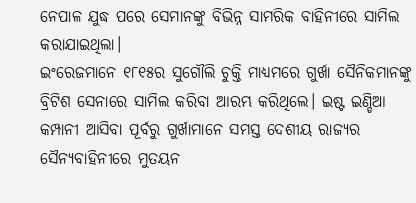ନେପାଳ ଯୁଦ୍ଧ ପରେ ସେମାନଙ୍କୁ ବିଭିନ୍ନ ସାମରିକ ବାହିନୀରେ ସାମିଲ କରାଯାଇଥିଲା।
ଇଂରେଜମାନେ ୧୮୧୫ର ସୁଗୌଲି ଚୁକ୍ତି ମାଧ୍ୟମରେ ଗୁର୍ଖା ସୈନିକମାନଙ୍କୁ ବ୍ରିଟିଶ ସେନାରେ ସାମିଲ କରିବା ଆରମ୍ଭ କରିଥିଲେ। ଇଷ୍ଟ ଇଣ୍ଡିଆ କମ୍ପାନୀ ଆସିବା ପୂର୍ବରୁ ଗୁର୍ଖାମାନେ ସମସ୍ତ ଦେଶୀୟ ରାଜ୍ୟର ସୈନ୍ୟବାହିନୀରେ ମୁତୟନ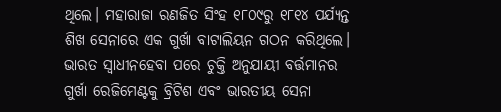ଥିଲେ। ମହାରାଜା ରଣଜିତ ସିଂହ ୧୮୦୯ରୁ ୧୮୧୪ ପର୍ଯ୍ୟନ୍ତ ଶିଖ ସେନାରେ ଏକ ଗୁର୍ଖା ବାଟାଲିୟନ ଗଠନ କରିଥିଲେ।
ଭାରତ ସ୍ୱାଧୀନହେବା ପରେ ଚୁକ୍ତି ଅନୁଯାୟୀ ବର୍ତ୍ତମାନର ଗୁର୍ଖା ରେଜିମେଣ୍ଟକୁ ବ୍ରିଟିଶ ଏବଂ ଭାରତୀୟ ସେନା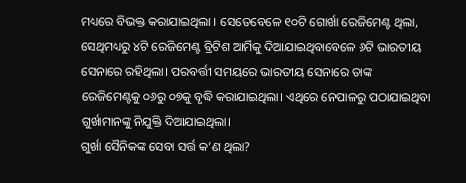ମଧ୍ୟରେ ବିଭକ୍ତ କରାଯାଇଥିଲା । ସେତେବେଳେ ୧୦ଟି ଗୋର୍ଖା ରେଜିମେଣ୍ଟ ଥିଲା, ସେଥିମଧ୍ୟରୁ ୪ଟି ରେଜିମେଣ୍ଟ ବ୍ରିଟିଶ ଆର୍ମିକୁ ଦିଆଯାଇଥିବାବେଳେ ୬ଟି ଭାରତୀୟ ସେନାରେ ରହିଥିଲା। ପରବର୍ତ୍ତୀ ସମୟରେ ଭାରତୀୟ ସେନାରେ ତାଙ୍କ ରେଜିମେଣ୍ଟକୁ ୦୬ରୁ ୦୭କୁ ବୃଦ୍ଧି କରାଯାଇଥିଲା। ଏଥିରେ ନେପାଳରୁ ପଠାଯାଇଥିବା ଗୁର୍ଖାମାନଙ୍କୁ ନିଯୁକ୍ତି ଦିଆଯାଇଥିଲା।
ଗୁର୍ଖା ସୈନିକଙ୍କ ସେବା ସର୍ତ୍ତ କ’ଣ ଥିଲା?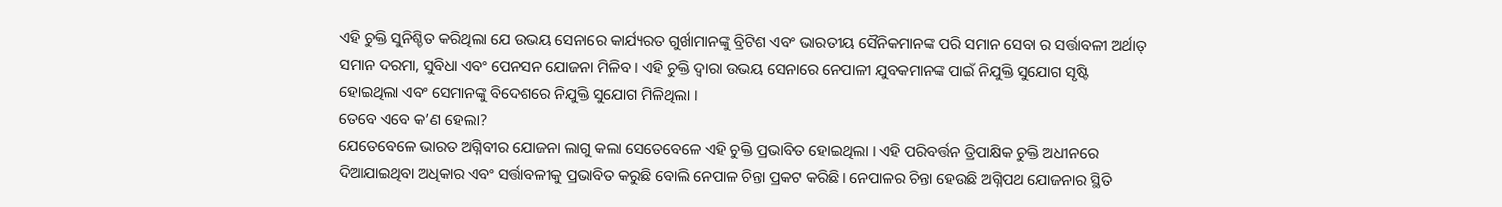ଏହି ଚୁକ୍ତି ସୁନିଶ୍ଚିତ କରିଥିଲା ଯେ ଉଭୟ ସେନାରେ କାର୍ଯ୍ୟରତ ଗୁର୍ଖାମାନଙ୍କୁ ବ୍ରିଟିଶ ଏବଂ ଭାରତୀୟ ସୈନିକମାନଙ୍କ ପରି ସମାନ ସେବା ର ସର୍ତ୍ତାବଳୀ ଅର୍ଥାତ୍ ସମାନ ଦରମା, ସୁବିଧା ଏବଂ ପେନସନ ଯୋଜନା ମିଳିବ । ଏହି ଚୁକ୍ତି ଦ୍ୱାରା ଉଭୟ ସେନାରେ ନେପାଳୀ ଯୁବକମାନଙ୍କ ପାଇଁ ନିଯୁକ୍ତି ସୁଯୋଗ ସୃଷ୍ଟି ହୋଇଥିଲା ଏବଂ ସେମାନଙ୍କୁ ବିଦେଶରେ ନିଯୁକ୍ତି ସୁଯୋଗ ମିଳିଥିଲା ।
ତେବେ ଏବେ କ’ଣ ହେଲା?
ଯେତେବେଳେ ଭାରତ ଅଗ୍ନିବୀର ଯୋଜନା ଲାଗୁ କଲା ସେତେବେଳେ ଏହି ଚୁକ୍ତି ପ୍ରଭାବିତ ହୋଇଥିଲା । ଏହି ପରିବର୍ତ୍ତନ ତ୍ରିପାକ୍ଷିକ ଚୁକ୍ତି ଅଧୀନରେ ଦିଆଯାଇଥିବା ଅଧିକାର ଏବଂ ସର୍ତ୍ତାବଳୀକୁ ପ୍ରଭାବିତ କରୁଛି ବୋଲି ନେପାଳ ଚିନ୍ତା ପ୍ରକଟ କରିଛି। ନେପାଳର ଚିନ୍ତା ହେଉଛି ଅଗ୍ନିପଥ ଯୋଜନାର ସ୍ଥିତି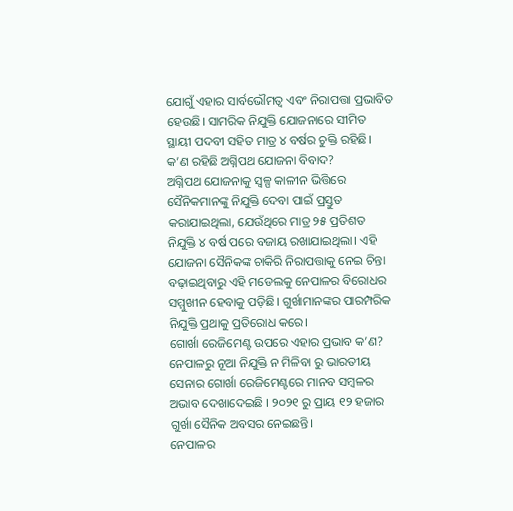ଯୋଗୁଁ ଏହାର ସାର୍ବଭୌମତ୍ୱ ଏବଂ ନିରାପତ୍ତା ପ୍ରଭାବିତ ହେଉଛି। ସାମରିକ ନିଯୁକ୍ତି ଯୋଜନାରେ ସୀମିତ ସ୍ଥାୟୀ ପଦବୀ ସହିତ ମାତ୍ର ୪ ବର୍ଷର ଚୁକ୍ତି ରହିଛି।
କ’ଣ ରହିଛି ଅଗ୍ନିପଥ ଯୋଜନା ବିବାଦ?
ଅଗ୍ନିପଥ ଯୋଜନାକୁ ସ୍ୱଳ୍ପ କାଳୀନ ଭିତ୍ତିରେ ସୈନିକମାନଙ୍କୁ ନିଯୁକ୍ତି ଦେବା ପାଇଁ ପ୍ରସ୍ତୁତ କରାଯାଇଥିଲା, ଯେଉଁଥିରେ ମାତ୍ର ୨୫ ପ୍ରତିଶତ ନିଯୁକ୍ତି ୪ ବର୍ଷ ପରେ ବଜାୟ ରଖାଯାଇଥିଲା। ଏହି ଯୋଜନା ସୈନିକଙ୍କ ଚାକିରି ନିରାପତ୍ତାକୁ ନେଇ ଚିନ୍ତା ବଢ଼ାଇଥିବାରୁ ଏହି ମଡେଲକୁ ନେପାଳର ବିରୋଧର ସମ୍ମୁଖୀନ ହେବାକୁ ପଡ଼ିଛି। ଗୁର୍ଖାମାନଙ୍କର ପାରମ୍ପରିକ ନିଯୁକ୍ତି ପ୍ରଥାକୁ ପ୍ରତିରୋଧ କରେ।
ଗୋର୍ଖା ରେଜିମେଣ୍ଟ ଉପରେ ଏହାର ପ୍ରଭାବ କ’ଣ?
ନେପାଳରୁ ନୂଆ ନିଯୁକ୍ତି ନ ମିଳିବା ରୁ ଭାରତୀୟ ସେନାର ଗୋର୍ଖା ରେଜିମେଣ୍ଟରେ ମାନବ ସମ୍ବଳର ଅଭାବ ଦେଖାଦେଇଛି । ୨୦୨୧ ରୁ ପ୍ରାୟ ୧୨ ହଜାର ଗୁର୍ଖା ସୈନିକ ଅବସର ନେଇଛନ୍ତି।
ନେପାଳର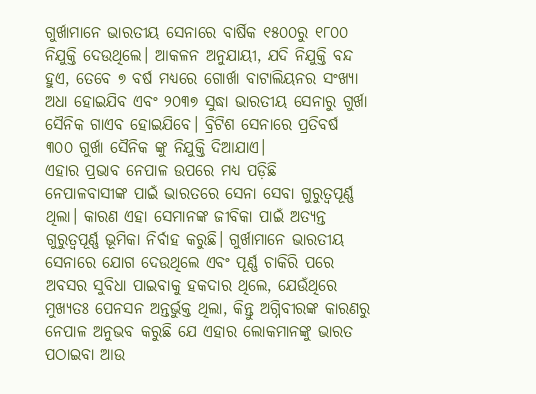ଗୁର୍ଖାମାନେ ଭାରତୀୟ ସେନାରେ ବାର୍ଷିକ ୧୫୦୦ରୁ ୧୮୦୦ ନିଯୁକ୍ତି ଦେଉଥିଲେ। ଆକଳନ ଅନୁଯାୟୀ, ଯଦି ନିଯୁକ୍ତି ବନ୍ଦ ହୁଏ, ତେବେ ୭ ବର୍ଷ ମଧ୍ୟରେ ଗୋର୍ଖା ବାଟାଲିୟନର ସଂଖ୍ୟା ଅଧା ହୋଇଯିବ ଏବଂ ୨୦୩୭ ସୁଦ୍ଧା ଭାରତୀୟ ସେନାରୁ ଗୁର୍ଖା ସୈନିକ ଗାଏବ ହୋଇଯିବେ। ବ୍ରିଟିଶ ସେନାରେ ପ୍ରତିବର୍ଷ ୩୦୦ ଗୁର୍ଖା ସୈନିକ ଙ୍କୁ ନିଯୁକ୍ତି ଦିଆଯାଏ।
ଏହାର ପ୍ରଭାବ ନେପାଳ ଉପରେ ମଧ୍ୟ ପଡ଼ିଛି
ନେପାଳବାସୀଙ୍କ ପାଇଁ ଭାରତରେ ସେନା ସେବା ଗୁରୁତ୍ୱପୂର୍ଣ୍ଣ ଥିଲା। କାରଣ ଏହା ସେମାନଙ୍କ ଜୀବିକା ପାଇଁ ଅତ୍ୟନ୍ତ ଗୁରୁତ୍ୱପୂର୍ଣ୍ଣ ଭୂମିକା ନିର୍ବାହ କରୁଛି। ଗୁର୍ଖାମାନେ ଭାରତୀୟ ସେନାରେ ଯୋଗ ଦେଉଥିଲେ ଏବଂ ପୂର୍ଣ୍ଣ ଚାକିରି ପରେ ଅବସର ସୁବିଧା ପାଇବାକୁ ହକଦାର ଥିଲେ, ଯେଉଁଥିରେ ମୁଖ୍ୟତଃ ପେନସନ ଅନ୍ତର୍ଭୁକ୍ତ ଥିଲା, କିନ୍ତୁ ଅଗ୍ନିବୀରଙ୍କ କାରଣରୁ ନେପାଳ ଅନୁଭବ କରୁଛି ଯେ ଏହାର ଲୋକମାନଙ୍କୁ ଭାରତ ପଠାଇବା ଆଉ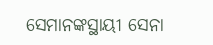ସେମାନଙ୍କସ୍ଥାୟୀ ସେନା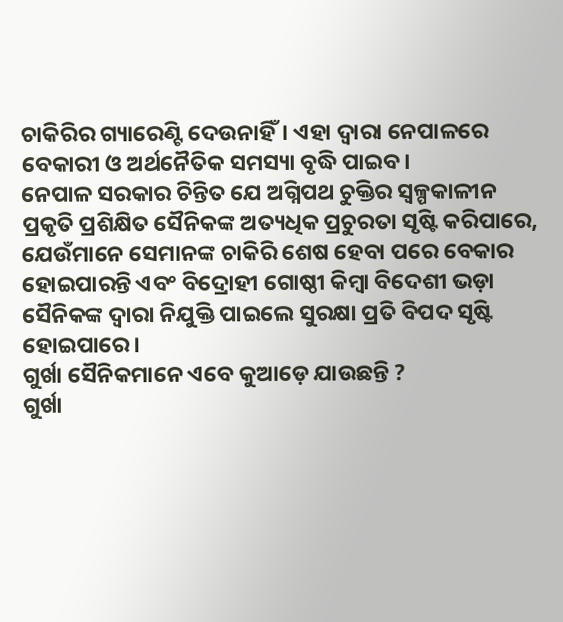ଚାକିରିର ଗ୍ୟାରେଣ୍ଟି ଦେଉନାହିଁ। ଏହା ଦ୍ୱାରା ନେପାଳରେ ବେକାରୀ ଓ ଅର୍ଥନୈତିକ ସମସ୍ୟା ବୃଦ୍ଧି ପାଇବ।
ନେପାଳ ସରକାର ଚିନ୍ତିତ ଯେ ଅଗ୍ନିପଥ ଚୁକ୍ତିର ସ୍ୱଳ୍ପକାଳୀନ ପ୍ରକୃତି ପ୍ରଶିକ୍ଷିତ ସୈନିକଙ୍କ ଅତ୍ୟଧିକ ପ୍ରଚୁରତା ସୃଷ୍ଟି କରିପାରେ, ଯେଉଁମାନେ ସେମାନଙ୍କ ଚାକିରି ଶେଷ ହେବା ପରେ ବେକାର ହୋଇପାରନ୍ତି ଏବଂ ବିଦ୍ରୋହୀ ଗୋଷ୍ଠୀ କିମ୍ବା ବିଦେଶୀ ଭଡ଼ା ସୈନିକଙ୍କ ଦ୍ୱାରା ନିଯୁକ୍ତି ପାଇଲେ ସୁରକ୍ଷା ପ୍ରତି ବିପଦ ସୃଷ୍ଟି ହୋଇପାରେ।
ଗୁର୍ଖା ସୈନିକମାନେ ଏବେ କୁଆଡ଼େ ଯାଉଛନ୍ତି ?
ଗୁର୍ଖା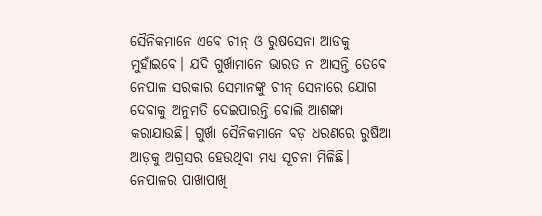ସୈନିକମାନେ ଏବେ ଚୀନ୍ ଓ ରୁଷସେନା ଆଡକୁ ମୁହାଁଇବେ। ଯଦି ଗୁର୍ଖାମାନେ ଭାରତ ନ ଆସନ୍ତି ତେବେ ନେପାଳ ସରକାର ସେମାନଙ୍କୁ ଚୀନ୍ ସେନାରେ ଯୋଗ ଦେବାକୁ ଅନୁମତି ଦେଇପାରନ୍ତି ବୋଲି ଆଶଙ୍କା କରାଯାଉଛି। ଗୁର୍ଖା ସୈନିକମାନେ ବଡ଼ ଧରଣରେ ରୁଷିଆ ଆଡ଼କୁ ଅଗ୍ରସର ହେଉଥିବା ମଧ୍ୟ ସୂଚନା ମିଳିଛି।
ନେପାଳର ପାଖାପାଖି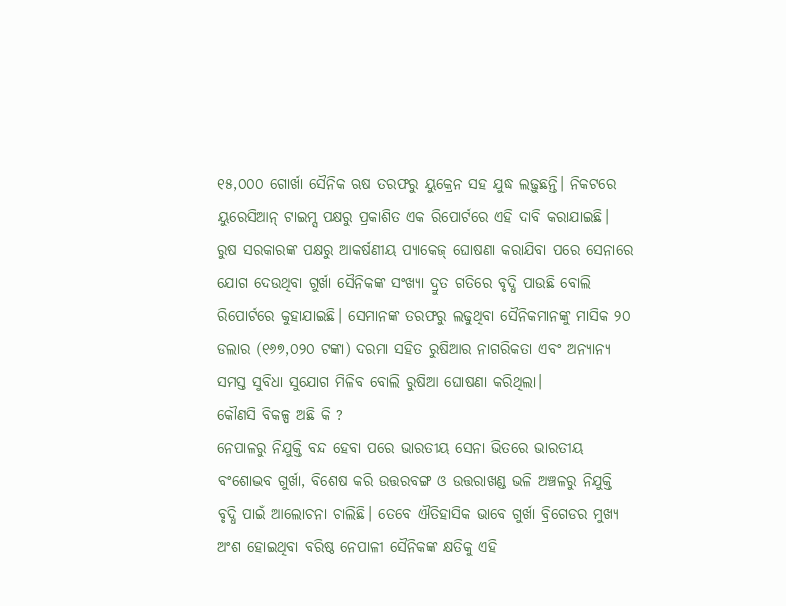୧୫,୦୦୦ ଗୋର୍ଖା ସୈନିକ ଋଷ ତରଫରୁ ୟୁକ୍ରେନ ସହ ଯୁଦ୍ଧ ଲଢ଼ୁଛନ୍ତି। ନିକଟରେ ୟୁରେସିଆନ୍ ଟାଇମ୍ସ ପକ୍ଷରୁ ପ୍ରକାଶିତ ଏକ ରିପୋର୍ଟରେ ଏହି ଦାବି କରାଯାଇଛି। ରୁଷ ସରକାରଙ୍କ ପକ୍ଷରୁ ଆକର୍ଷଣୀୟ ପ୍ୟାକେଜ୍ ଘୋଷଣା କରାଯିବା ପରେ ସେନାରେ ଯୋଗ ଦେଉଥିବା ଗୁର୍ଖା ସୈନିକଙ୍କ ସଂଖ୍ୟା ଦ୍ରୁତ ଗତିରେ ବୃଦ୍ଧି ପାଉଛି ବୋଲି ରିପୋର୍ଟରେ କୁହାଯାଇଛି। ସେମାନଙ୍କ ତରଫରୁ ଲଢୁଥିବା ସୈନିକମାନଙ୍କୁ ମାସିକ ୨୦ ଡଲାର (୧୬୭,୦୨୦ ଟଙ୍କା) ଦରମା ସହିତ ରୁଷିଆର ନାଗରିକତା ଏବଂ ଅନ୍ୟାନ୍ୟ ସମସ୍ତ ସୁବିଧା ସୁଯୋଗ ମିଳିବ ବୋଲି ରୁଷିଆ ଘୋଷଣା କରିଥିଲା।
କୌଣସି ବିକଳ୍ପ ଅଛି କି ?
ନେପାଳରୁ ନିଯୁକ୍ତି ବନ୍ଦ ହେବା ପରେ ଭାରତୀୟ ସେନା ଭିତରେ ଭାରତୀୟ ବଂଶୋଦ୍ଭବ ଗୁର୍ଖା, ବିଶେଷ କରି ଉତ୍ତରବଙ୍ଗ ଓ ଉତ୍ତରାଖଣ୍ଡ ଭଳି ଅଞ୍ଚଳରୁ ନିଯୁକ୍ତି ବୃଦ୍ଧି ପାଇଁ ଆଲୋଚନା ଚାଲିଛି। ତେବେ ଐତିହାସିକ ଭାବେ ଗୁର୍ଖା ବ୍ରିଗେଡର ମୁଖ୍ୟ ଅଂଶ ହୋଇଥିବା ବରିଷ୍ଠ ନେପାଳୀ ସୈନିକଙ୍କ କ୍ଷତିକୁ ଏହି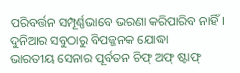ପରିବର୍ତ୍ତନ ସମ୍ପୂର୍ଣ୍ଣଭାବେ ଭରଣା କରିପାରିବ ନାହିଁ।
ଦୁନିଆର ସବୁଠାରୁ ବିପଜ୍ଜନକ ଯୋଦ୍ଧା
ଭାରତୀୟ ସେନାର ପୂର୍ବତନ ଚିଫ୍ ଅଫ୍ ଷ୍ଟାଫ୍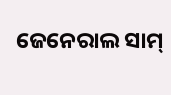ଜେନେରାଲ ସାମ୍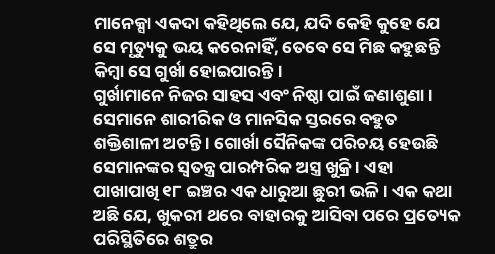ମାନେକ୍ସା ଏକଦା କହିଥିଲେ ଯେ, ଯଦି କେହି କୁହେ ଯେ ସେ ମୃତ୍ୟୁକୁ ଭୟ କରେନାହିଁ, ତେବେ ସେ ମିଛ କହୁଛନ୍ତି କିମ୍ବା ସେ ଗୁର୍ଖା ହୋଇପାରନ୍ତି।
ଗୁର୍ଖାମାନେ ନିଜର ସାହସ ଏବଂ ନିଷ୍ଠା ପାଇଁ ଜଣାଶୁଣା । ସେମାନେ ଶାରୀରିକ ଓ ମାନସିକ ସ୍ତରରେ ବହୁତ ଶକ୍ତିଶାଳୀ ଅଟନ୍ତି । ଗୋର୍ଖା ସୈନିକଙ୍କ ପରିଚୟ ହେଉଛି ସେମାନଙ୍କର ସ୍ୱତନ୍ତ୍ର ପାରମ୍ପରିକ ଅସ୍ତ୍ର ଖୁକ୍ରି । ଏହା ପାଖାପାଖି ୧୮ ଇଞ୍ଚର ଏକ ଧାରୁଆ ଛୁରୀ ଭଳି । ଏକ କଥା ଅଛି ଯେ, ଖୁକରୀ ଥରେ ବାହାରକୁ ଆସିବା ପରେ ପ୍ରତ୍ୟେକ ପରିସ୍ଥିତିରେ ଶତ୍ରୁର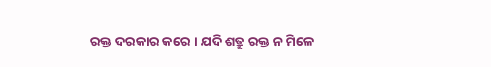ରକ୍ତ ଦରକାର କରେ । ଯଦି ଶତ୍ରୁ ରକ୍ତ ନ ମିଳେ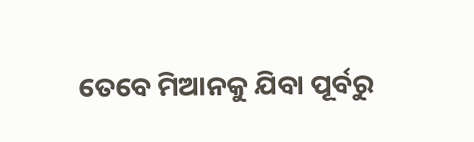ତେବେ ମିଆନକୁ ଯିବା ପୂର୍ବରୁ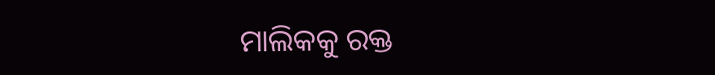ମାଲିକକୁ ରକ୍ତ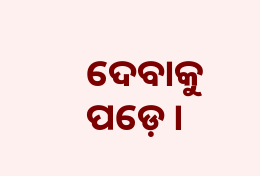ଦେବାକୁ ପଡ଼େ।